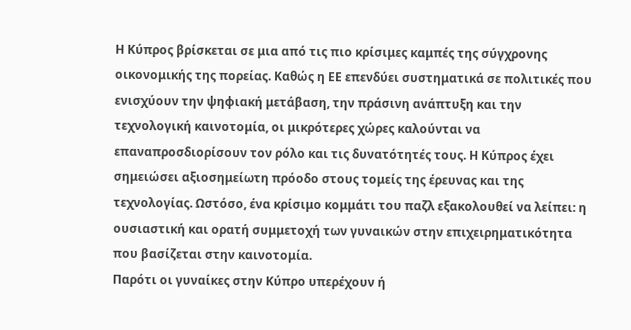Η Κύπρος βρίσκεται σε μια από τις πιο κρίσιμες καμπές της σύγχρονης οικονομικής της πορείας. Καθώς η ΕΕ επενδύει συστηματικά σε πολιτικές που ενισχύουν την ψηφιακή μετάβαση, την πράσινη ανάπτυξη και την τεχνολογική καινοτομία, οι μικρότερες χώρες καλούνται να επαναπροσδιορίσουν τον ρόλο και τις δυνατότητές τους. Η Κύπρος έχει σημειώσει αξιοσημείωτη πρόοδο στους τομείς της έρευνας και της τεχνολογίας. Ωστόσο, ένα κρίσιμο κομμάτι του παζλ εξακολουθεί να λείπει: η ουσιαστική και ορατή συμμετοχή των γυναικών στην επιχειρηματικότητα που βασίζεται στην καινοτομία.
Παρότι οι γυναίκες στην Κύπρο υπερέχουν ή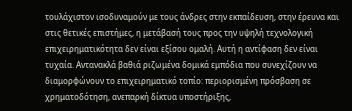τουλάχιστον ισοδυναμούν με τους άνδρες στην εκπαίδευση, στην έρευνα και στις θετικές επιστήμες, η μετάβασή τους προς την υψηλή τεχνολογική επιχειρηματικότητα δεν είναι εξίσου ομαλή. Αυτή η αντίφαση δεν είναι τυχαία. Αντανακλά βαθιά ριζωμένα δομικά εμπόδια που συνεχίζουν να διαμορφώνουν το επιχειρηματικό τοπίο: περιορισμένη πρόσβαση σε χρηματοδότηση, ανεπαρκή δίκτυα υποστήριξης,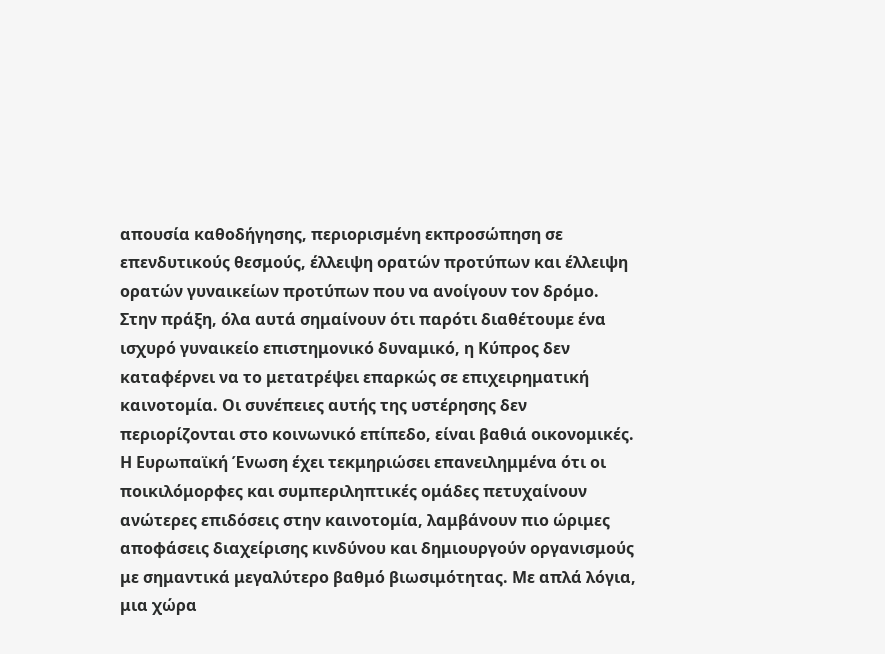απουσία καθοδήγησης, περιορισμένη εκπροσώπηση σε επενδυτικούς θεσμούς, έλλειψη ορατών προτύπων και έλλειψη ορατών γυναικείων προτύπων που να ανοίγουν τον δρόμο.
Στην πράξη, όλα αυτά σημαίνουν ότι παρότι διαθέτουμε ένα ισχυρό γυναικείο επιστημονικό δυναμικό, η Κύπρος δεν καταφέρνει να το μετατρέψει επαρκώς σε επιχειρηματική καινοτομία. Οι συνέπειες αυτής της υστέρησης δεν περιορίζονται στο κοινωνικό επίπεδο, είναι βαθιά οικονομικές. Η Ευρωπαϊκή Ένωση έχει τεκμηριώσει επανειλημμένα ότι οι ποικιλόμορφες και συμπεριληπτικές ομάδες πετυχαίνουν ανώτερες επιδόσεις στην καινοτομία, λαμβάνουν πιο ώριμες αποφάσεις διαχείρισης κινδύνου και δημιουργούν οργανισμούς με σημαντικά μεγαλύτερο βαθμό βιωσιμότητας. Με απλά λόγια, μια χώρα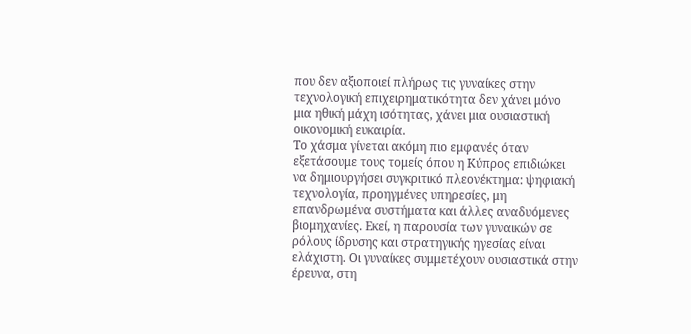που δεν αξιοποιεί πλήρως τις γυναίκες στην τεχνολογική επιχειρηματικότητα δεν χάνει μόνο μια ηθική μάχη ισότητας, χάνει μια ουσιαστική οικονομική ευκαιρία.
Το χάσμα γίνεται ακόμη πιο εμφανές όταν εξετάσουμε τους τομείς όπου η Κύπρος επιδιώκει να δημιουργήσει συγκριτικό πλεονέκτημα: ψηφιακή τεχνολογία, προηγμένες υπηρεσίες, μη επανδρωμένα συστήματα και άλλες αναδυόμενες βιομηχανίες. Εκεί, η παρουσία των γυναικών σε ρόλους ίδρυσης και στρατηγικής ηγεσίας είναι ελάχιστη. Οι γυναίκες συμμετέχουν ουσιαστικά στην έρευνα, στη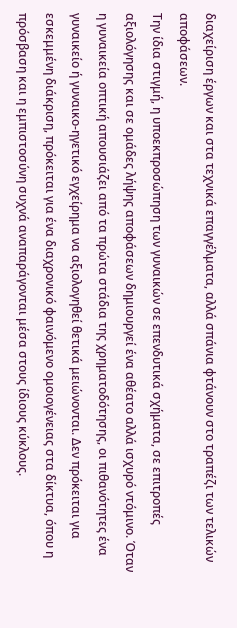διαχείριση έργων και στα τεχνικά επαγγέλματα, αλλά σπάνια φτάνουν στο τραπέζι των τελικών αποφάσεων.
Την ίδια στιγμή, η υποεκπροσώπηση των γυναικών σε επενδυτικά σχήματα, σε επιτροπές αξιολόγησης και σε ομάδες λήψης αποφάσεων δημιουργεί ένα αθέατο αλλά ισχυρό ντόμινο. Όταν η γυναικεία οπτική απουσιάζει από τα πρώτα στάδια της χρηματοδότησης, οι πιθανότητες ένα γυναικείο ή γυναικο-ηγετικό εγχείρημα να αξιολογηθεί θετικά μειώνονται. Δεν πρόκειται για εσκεμμένη διάκριση, πρόκειται για ένα διαχρονικό φαινόμενο ομοιογένειας στα δίκτυα, όπου η πρόσβαση και η εμπιστοσύνη συχνά αναπαράγονται μέσα στους ίδιους κύκλους.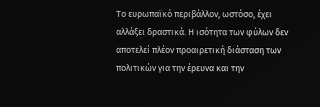Το ευρωπαϊκό περιβάλλον, ωστόσο, έχει αλλάξει δραστικά. Η ισότητα των φύλων δεν αποτελεί πλέον προαιρετική διάσταση των πολιτικών για την έρευνα και την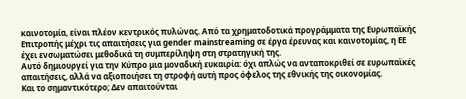καινοτομία, είναι πλέον κεντρικός πυλώνας. Από τα χρηματοδοτικά προγράμματα της Ευρωπαϊκής Επιτροπής μέχρι τις απαιτήσεις για gender mainstreaming σε έργα έρευνας και καινοτομίας, η ΕΕ έχει ενσωματώσει μεθοδικά τη συμπερίληψη στη στρατηγική της.
Αυτό δημιουργεί για την Κύπρο μια μοναδική ευκαιρία: όχι απλώς να ανταποκριθεί σε ευρωπαϊκές απαιτήσεις, αλλά να αξιοποιήσει τη στροφή αυτή προς όφελος της εθνικής της οικονομίας.
Και το σημαντικότερο; Δεν απαιτούνται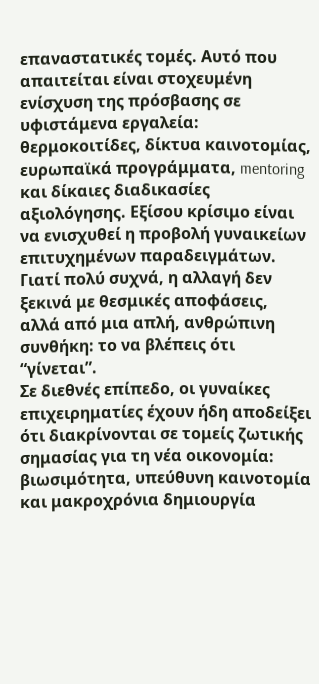επαναστατικές τομές. Αυτό που απαιτείται είναι στοχευμένη ενίσχυση της πρόσβασης σε υφιστάμενα εργαλεία: θερμοκοιτίδες, δίκτυα καινοτομίας, ευρωπαϊκά προγράμματα, mentoring και δίκαιες διαδικασίες αξιολόγησης. Εξίσου κρίσιμο είναι να ενισχυθεί η προβολή γυναικείων επιτυχημένων παραδειγμάτων. Γιατί πολύ συχνά, η αλλαγή δεν ξεκινά με θεσμικές αποφάσεις, αλλά από μια απλή, ανθρώπινη συνθήκη: το να βλέπεις ότι “γίνεται”.
Σε διεθνές επίπεδο, οι γυναίκες επιχειρηματίες έχουν ήδη αποδείξει ότι διακρίνονται σε τομείς ζωτικής σημασίας για τη νέα οικονομία: βιωσιμότητα, υπεύθυνη καινοτομία και μακροχρόνια δημιουργία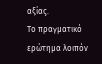αξίας.
Το πραγματικό ερώτημα λοιπόν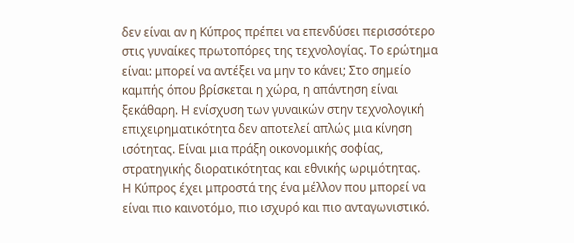δεν είναι αν η Κύπρος πρέπει να επενδύσει περισσότερο στις γυναίκες πρωτοπόρες της τεχνολογίας. Το ερώτημα είναι: μπορεί να αντέξει να μην το κάνει; Στο σημείο καμπής όπου βρίσκεται η χώρα, η απάντηση είναι ξεκάθαρη. Η ενίσχυση των γυναικών στην τεχνολογική επιχειρηματικότητα δεν αποτελεί απλώς μια κίνηση ισότητας. Είναι μια πράξη οικονομικής σοφίας, στρατηγικής διορατικότητας και εθνικής ωριμότητας.
Η Κύπρος έχει μπροστά της ένα μέλλον που μπορεί να είναι πιο καινοτόμο, πιο ισχυρό και πιο ανταγωνιστικό.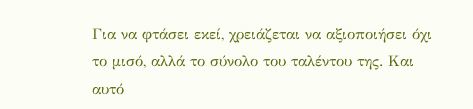Για να φτάσει εκεί, χρειάζεται να αξιοποιήσει όχι το μισό, αλλά το σύνολο του ταλέντου της. Και αυτό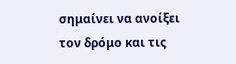σημαίνει να ανοίξει τον δρόμο και τις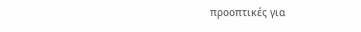προοπτικές για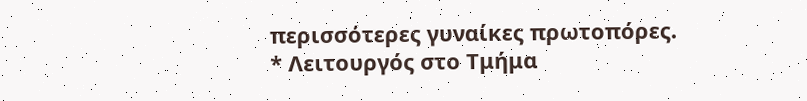περισσότερες γυναίκες πρωτοπόρες.
* Λειτουργός στο Τμήμα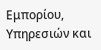Εμπορίου, Υπηρεσιών και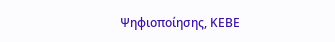Ψηφιοποίησης, ΚΕΒΕ